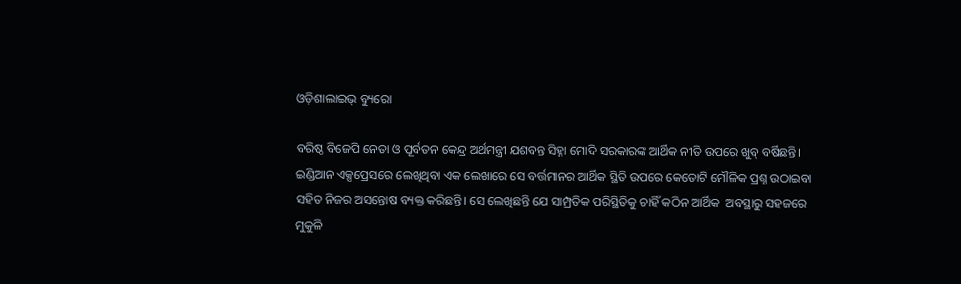ଓଡ଼ିଶାଲାଇଭ୍‌ ବ୍ୟୁରୋ

ବରିଷ୍ଠ ବିଜେପି ନେତା ଓ ପୂର୍ବତନ କେନ୍ଦ୍ର ଅର୍ଥମନ୍ତ୍ରୀ ଯଶବନ୍ତ ସିହ୍ନା ମୋଦି ସରକାରଙ୍କ ଆର୍ଥିକ ନୀତି ଉପରେ ଖୁବ୍ ବର୍ଷିଛନ୍ତି। ଇଣ୍ଡିଆନ ଏକ୍ସପ୍ରେସରେ ଲେଖିଥିବା ଏକ ଲେଖାରେ ସେ ବର୍ତ୍ତମାନର ଆର୍ଥିକ ସ୍ଥିତି ଉପରେ କେତୋଟି ମୌଳିକ ପ୍ରଶ୍ନ ଉଠାଇବା ସହିତ ନିଜର ଅସନ୍ତୋଷ ବ୍ୟକ୍ତ କରିଛନ୍ତି। ସେ ଲେଖିଛନ୍ତି ଯେ ସାମ୍ପ୍ରତିକ ପରିସ୍ଥିତିକୁ ଚାହିଁ କଠିନ ଆର୍ଥିକ  ଅବସ୍ଥାରୁ ସହଜରେ ମୁକୁଳି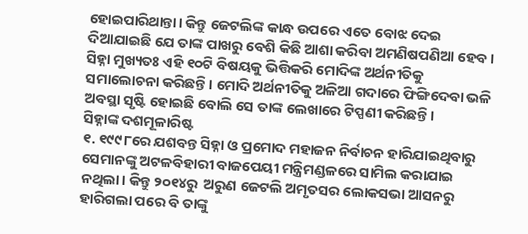ହୋଇପାରିଥାନ୍ତା। କିନ୍ତୁ ଜେଟଲିଙ୍କ କାନ୍ଧ ଉପରେ ଏତେ ବୋଝ ଦେଇ ଦିଆଯାଇଛି ଯେ ତାଙ୍କ ପାଖରୁ ବେଶି କିଛି ଆଶା କରିବା ଅମଣିଷପଣିଆ ହେବ।
ସିହ୍ନା ମୁଖ୍ୟତଃ ଏହି ୧୦ଟି ବିଷୟକୁ ଭିତ୍ତିକରି ମୋଦିଙ୍କ ଅର୍ଥନୀତିକୁ ସମାଲୋଚନା କରିଛନ୍ତି। ମୋଦି ଅର୍ଥନୀତିକୁ ଅଳିଆ ଗଦାରେ ଫିଙ୍ଗିଦେବା ଭଳି ଅବସ୍ଥା ସୃଷ୍ଟି ହୋଇଛି ବୋଲି ସେ ତାଙ୍କ ଲେଖାରେ ଟିପ୍ପଣୀ କରିଛନ୍ତି।
ସିହ୍ନାଙ୍କ ଦଶମୂଳାରିଷ୍ଟ
୧. ୧୯୯୮ରେ ଯଶବନ୍ତ ସିହ୍ନା ଓ ପ୍ରମୋଦ ମହାଜନ ନିର୍ବାଚନ ହାରିଯାଇଥିବାରୁ ସେମାନଙ୍କୁ ଅଟଳବିହାରୀ ବାଜପେୟୀ ମନ୍ତ୍ରିମଣ୍ଡଳରେ ସାମିଲ କରାଯାଇ ନଥିଲା। କିନ୍ତୁ ୨୦୧୪ରୁ  ଅରୁଣ ଜେଟଲି ଅମୃତସର ଲୋକସଭା ଆସନରୁ ହାରିଗଲା ପରେ ବି ତାଙ୍କୁ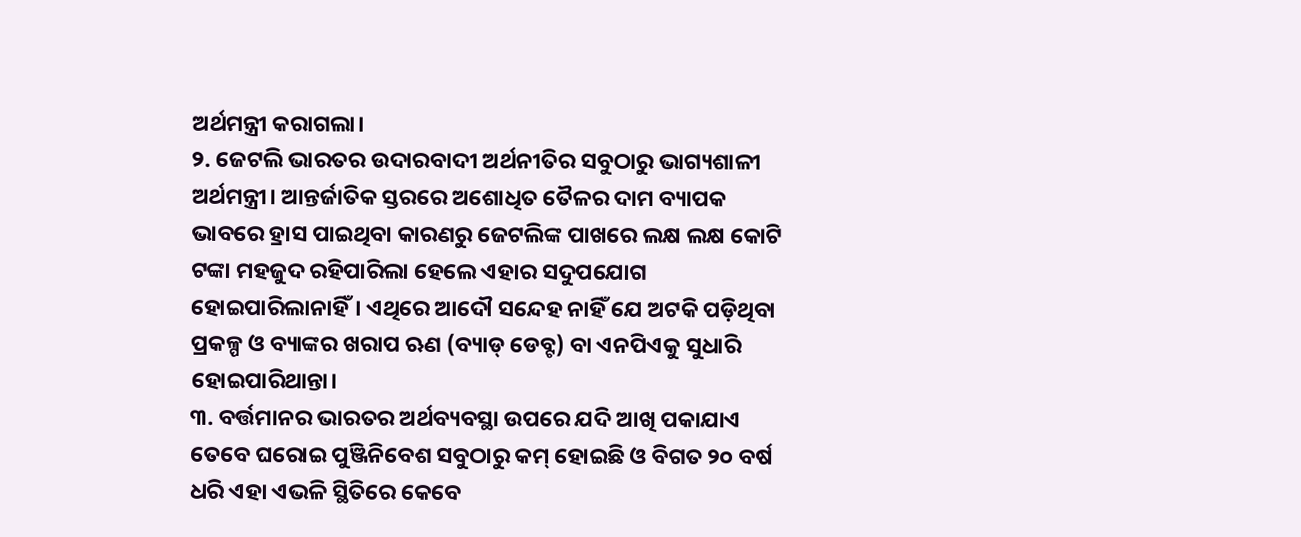ଅର୍ଥମନ୍ତ୍ରୀ କରାଗଲା।
୨. ଜେଟଲି ଭାରତର ଉଦାରବାଦୀ ଅର୍ଥନୀତିର ସବୁଠାରୁ ଭାଗ୍ୟଶାଳୀ ଅର୍ଥମନ୍ତ୍ରୀ। ଆନ୍ତର୍ଜାତିକ ସ୍ତରରେ ଅଶୋଧିତ ତୈଳର ଦାମ ବ୍ୟାପକ ଭାବରେ ହ୍ରାସ ପାଇଥିବା କାରଣରୁ ଜେଟଲିଙ୍କ ପାଖରେ ଲକ୍ଷ ଲକ୍ଷ କୋଟି ଟଙ୍କା ମହଜୁଦ ରହିପାରିଲା ହେଲେ ଏହାର ସଦୁପଯୋଗ ହୋଇପାରିଲାନାହିଁ। ଏଥିରେ ଆଦୌ ସନ୍ଦେହ ନାହିଁ ଯେ ଅଟକି ପଡ଼ିଥିବା ପ୍ରକଳ୍ପ ଓ ବ୍ୟାଙ୍କର ଖରାପ ଋଣ (ବ୍ୟାଡ୍ ଡେବ୍ଟ) ବା ଏନପିଏକୁ ସୁଧାରି ହୋଇପାରିଥାନ୍ତା।
୩. ବର୍ତ୍ତମାନର ଭାରତର ଅର୍ଥବ୍ୟବସ୍ଥା ଉପରେ ଯଦି ଆଖି ପକାଯାଏ ତେବେ ଘରୋଇ ପୁଞ୍ଜିନିବେଶ ସବୁଠାରୁ କମ୍‌ ହୋଇଛି ଓ ବିଗତ ୨୦ ବର୍ଷ ଧରି ଏହା ଏଭଳି ସ୍ଥିତିରେ କେବେ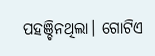ପହଞ୍ଚିନଥିଲା। ଗୋଟିଏ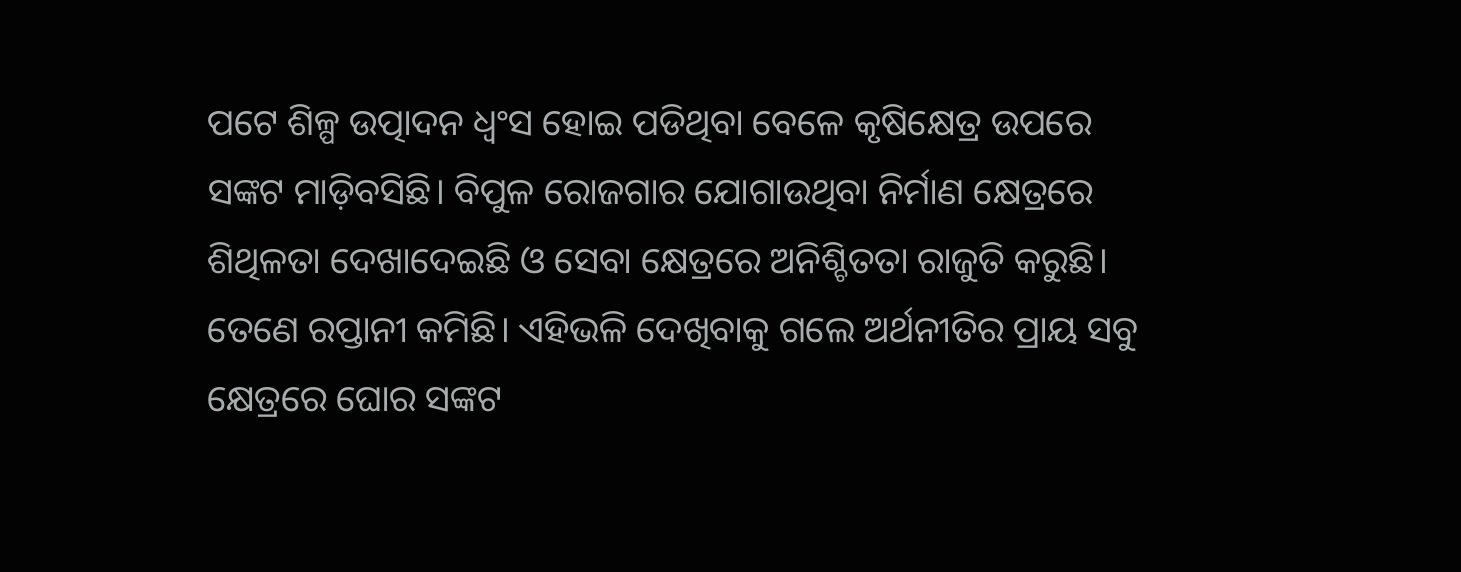ପଟେ ଶିଳ୍ପ ଉତ୍ପାଦନ ଧ୍ୱଂସ ହୋଇ ପଡିଥିବା ବେଳେ କୃଷିକ୍ଷେତ୍ର ଉପରେ ସଙ୍କଟ ମାଡ଼ିବସିଛି। ବିପୁଳ ରୋଜଗାର ଯୋଗାଉଥିବା ନିର୍ମାଣ କ୍ଷେତ୍ରରେ ଶିଥିଳତା ଦେଖାଦେଇଛି ଓ ସେବା କ୍ଷେତ୍ରରେ ଅନିଶ୍ଚିତତା ରାଜୁତି କରୁଛି। ତେଣେ ରପ୍ତାନୀ କମିଛି। ଏହିଭଳି ଦେଖିବାକୁ ଗଲେ ଅର୍ଥନୀତିର ପ୍ରାୟ ସବୁ କ୍ଷେତ୍ରରେ ଘୋର ସଙ୍କଟ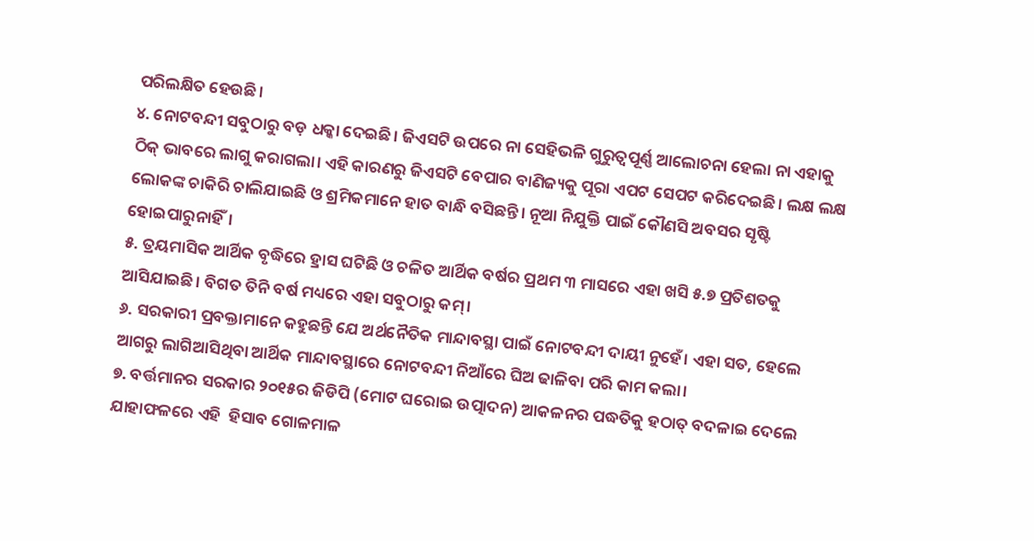ପରିଲକ୍ଷିତ ହେଉଛି।
୪. ନୋଟବନ୍ଦୀ ସବୁଠାରୁ ବଡ଼ ଧକ୍କା ଦେଇଛି। ଜିଏସଟି ଉପରେ ନା ସେହିଭଳି ଗୁରୁତ୍ୱପୂର୍ଣ୍ଣ ଆଲୋଚନା ହେଲା ନା ଏହାକୁ ଠିକ୍ ଭାବରେ ଲାଗୁ କରାଗଲା। ଏହି କାରଣରୁ ଜିଏସଟି ବେପାର ବାଣିଜ୍ୟକୁ ପୂରା ଏପଟ ସେପଟ କରିଦେଇଛି। ଲକ୍ଷ ଲକ୍ଷ ଲୋକଙ୍କ ଚାକିରି ଚାଲିଯାଇଛି ଓ ଶ୍ରମିକମାନେ ହାତ ବାନ୍ଧି ବସିଛନ୍ତି। ନୂଆ ନିଯୁକ୍ତି ପାଇଁ କୌଣସି ଅବସର ସୃଷ୍ଟି ହୋଇପାରୁନାହିଁ।
୫. ତ୍ରୟମାସିକ ଆର୍ଥିକ ବୃଦ୍ଧିରେ ହ୍ରାସ ଘଟିଛି ଓ ଚଳିତ ଆର୍ଥିକ ବର୍ଷର ପ୍ରଥମ ୩ ମାସରେ ଏହା ଖସି ୫.୭ ପ୍ରତିଶତକୁ ଆସିଯାଇଛି। ବିଗତ ତିନି ବର୍ଷ ମଧ୍ୟରେ ଏହା ସବୁଠାରୁ କମ୍।
୬. ସରକାରୀ ପ୍ରବକ୍ତାମାନେ କହୁଛନ୍ତି ଯେ ଅର୍ଥନୈତିକ ମାନ୍ଦାବସ୍ଥା ପାଇଁ ନୋଟବନ୍ଦୀ ଦାୟୀ ନୁହେଁ। ଏହା ସତ, ହେଲେ ଆଗରୁ ଲାଗିଆସିଥିବା ଆର୍ଥିକ ମାନ୍ଦାବସ୍ଥାରେ ନୋଟବନ୍ଦୀ ନିଆଁରେ ଘିଅ ଢାଳିବା ପରି କାମ କଲା।
୭. ବର୍ତ୍ତମାନର ସରକାର ୨୦୧୫ର ଜିଡିପି (ମୋଟ ଘରୋଇ ଉତ୍ପାଦନ) ଆକଳନର ପଦ୍ଧତିକୁ ହଠାତ୍ ବଦଳାଇ ଦେଲେ ଯାହାଫଳରେ ଏହି  ହିସାବ ଗୋଳମାଳ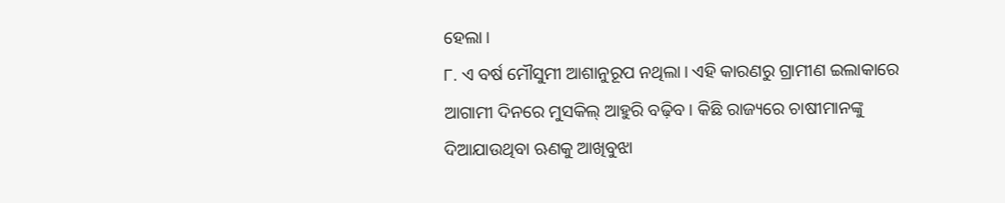ହେଲା।
୮. ଏ ବର୍ଷ ମୌସୁମୀ ଆଶାନୁରୂପ ନଥିଲା। ଏହି କାରଣରୁ ଗ୍ରାମୀଣ ଇଲାକାରେ ଆଗାମୀ ଦିନରେ ମୁସକିଲ୍ ଆହୁରି ବଢ଼ିବ। କିଛି ରାଜ୍ୟରେ ଚାଷୀମାନଙ୍କୁ ଦିଆଯାଉଥିବା ଋଣକୁ ଆଖିବୁଝା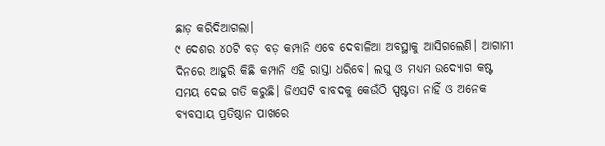ଛାଡ଼ କରିଦିଆଗଲା।
୯ ଦେଶର ୪୦ଟି ବଡ଼ ବଡ଼ କମ୍ପାନି ଏବେ ଦେବାଳିଆ ଅବସ୍ଥାକୁ ଆସିଗଲେଣି। ଆଗାମୀ ଦିନରେ ଆହୁରି କିଛି କମ୍ପାନି ଏହି ରାସ୍ତା ଧରିବେ। ଲଘୁ ଓ ମଧ୍ୟମ ଉଦ୍ୟୋଗ କଷ୍ଟ ସମୟ ଦେଇ ଗତି କରୁଛି। ଜିଏସଟି ବାବଦକୁ କେଉଁଠି ସ୍ପଷ୍ଟତା ନାହିଁ ଓ ଅନେକ ବ୍ୟବସାୟ ପ୍ରତିଷ୍ଠାନ ପାଖରେ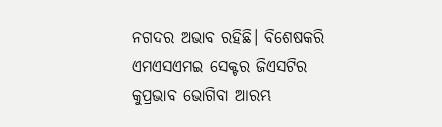ନଗଦର ଅଭାବ ରହିଛି। ବିଶେଷକରି ଏମଏସଏମଇ ସେକ୍ଟର ଜିଏସଟିର କୁପ୍ରଭାବ ଭୋଗିବା ଆରମ୍ଭ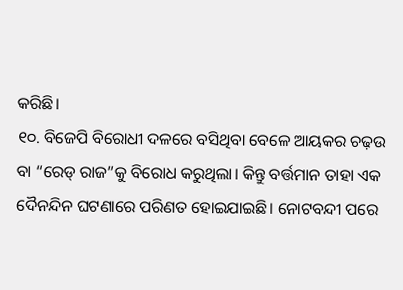କରିଛି।
୧୦. ବିଜେପି ବିରୋଧୀ ଦଳରେ ବସିଥିବା ବେଳେ ଆୟକର ଚଢ଼ଉ ବା “ରେଡ୍ ରାଜ”କୁ ବିରୋଧ କରୁଥିଲା। କିନ୍ତୁ ବର୍ତ୍ତମାନ ତାହା ଏକ ଦୈନନ୍ଦିନ ଘଟଣାରେ ପରିଣତ ହୋଇଯାଇଛି। ନୋଟବନ୍ଦୀ ପରେ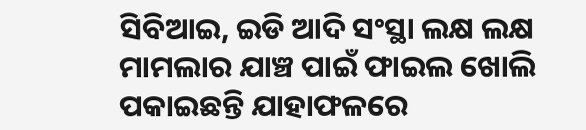ସିବିଆଇ, ଇଡି ଆଦି ସଂସ୍ଥା ଲକ୍ଷ ଲକ୍ଷ ମାମଲାର ଯାଞ୍ଚ ପାଇଁ ଫାଇଲ ଖୋଲି ପକାଇଛନ୍ତି ଯାହାଫଳରେ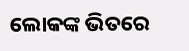ଲୋକଙ୍କ ଭିତରେ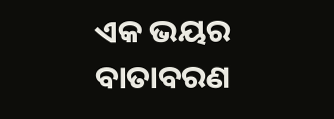ଏକ ଭୟର ବାତାବରଣ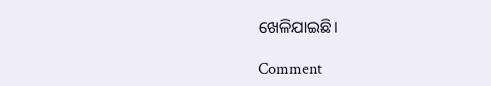ଖେଳିଯାଇଛି।

Comment